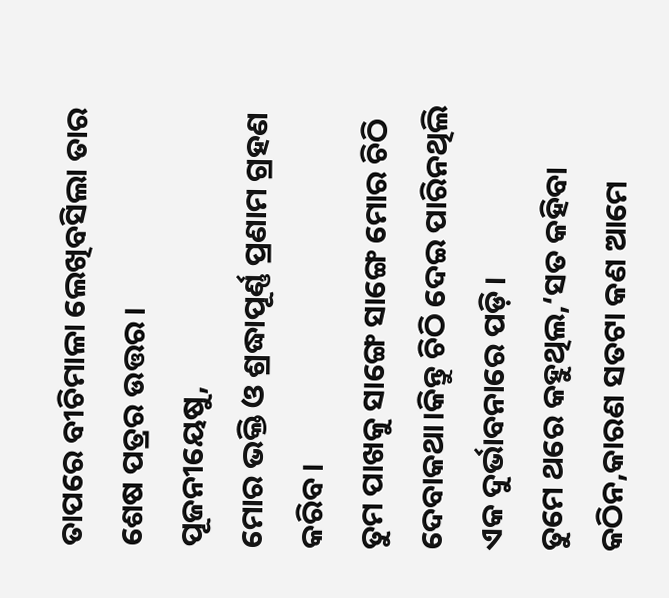ତାପରେ ବୀଚିମାଳା ଲେଖିବସିଲା ତାର ଶେଷ ପତ୍ରର ଉତ୍ତର।
ପୂଜନୀୟେଷୁ,
ମୋର ଭକ୍ତି ଓ ଶ୍ରଦ୍ଧାପୂର୍ଣ୍ଣ ପ୍ରଣାମ ଗ୍ରହଣ କରିବ।
ତୁମ ପାଖକୁ ସାଙ୍ଗେ ସାଙ୍ଗେ ମୋର ଚିଠି ଦେବାକଥା।କିନ୍ତୁ ଚିଠି ଦେଇ ପାରିନଥିଲି ଏକ ଦୁର୍ଭାବନାରେ ପଡ଼ି।
ତୁମେ ଥରେ କହୁଥିଲ,‘ସତ କହିବା କଠିନ,କାରଣ ସତଟା କଣ ଆମେ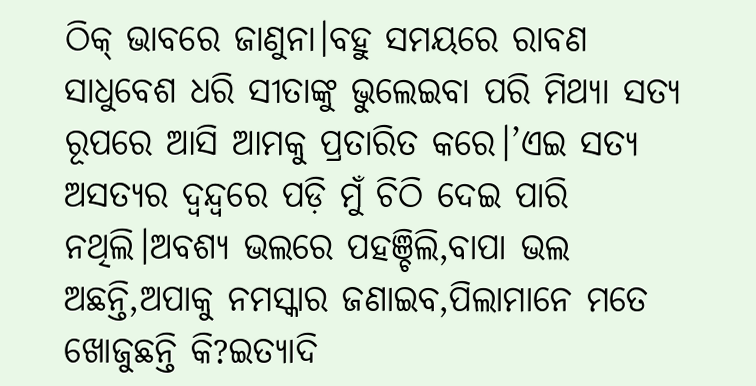ଠିକ୍ ଭାବରେ ଜାଣୁନା।ବହୁ ସମୟରେ ରାବଣ ସାଧୁବେଶ ଧରି ସୀତାଙ୍କୁ ଭୁଲେଇବା ପରି ମିଥ୍ୟା ସତ୍ୟ ରୂପରେ ଆସି ଆମକୁ ପ୍ରତାରିତ କରେ।’ଏଇ ସତ୍ୟ ଅସତ୍ୟର ଦ୍ବନ୍ଦ୍ବରେ ପଡ଼ି ମୁଁ ଚିଠି ଦେଇ ପାରି ନଥିଲି।ଅବଶ୍ୟ ଭଲରେ ପହଞ୍ଚିଲି,ବାପା ଭଲ ଅଛନ୍ତି,ଅପାକୁ ନମସ୍କାର ଜଣାଇବ,ପିଲାମାନେ ମତେ ଖୋଜୁଛନ୍ତି କି?ଇତ୍ୟାଦି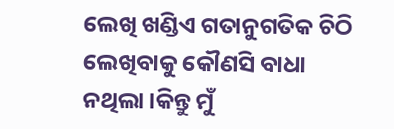ଲେଖି ଖଣ୍ଡିଏ ଗତାନୁଗତିକ ଚିଠି ଲେଖିବାକୁ କୌଣସି ବାଧା ନଥିଲା।କିନ୍ତୁ ମୁଁ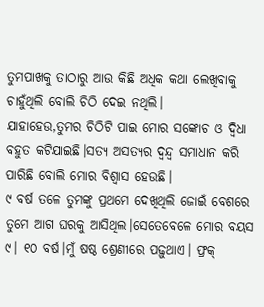ତୁମପାଖକୁ ତାଠାରୁ ଆଉ କିଛି ଅଧିକ କଥା ଲେଖିବାକୁ ଚାହୁଁଥିଲି ବୋଲି ଚିଠି ଦେଇ ନଥିଲି।
ଯାହାହେଉ,ତୁମର ଚିଠିଟି ପାଇ ମୋର ସଙ୍କୋଚ ଓ ଦ୍ବିଧା ବହୁତ କଟିଯାଇଛି।ସତ୍ୟ ଅସତ୍ୟର ଦ୍ବନ୍ଦ୍ବ ସମାଧାନ କରି ପାରିଛି ବୋଲି ମୋର ବିଶ୍ବାସ ହେଉଛି।
୯ ବର୍ଷ ତଳେ ତୁମଙ୍କୁ ପ୍ରଥମେ ଦେଖିଥିଲି ଜୋଇଁ ବେଶରେ ତୁମେ ଆଗ ଘରକୁ ଆସିଥିଲ।ସେତେବେଳେ ମୋର ବୟସ ୯। ୧୦ ବର୍ଷ।ମୁଁ ଷଷ୍ଠ ଶ୍ରେଣୀରେ ପଢ଼ୁଥାଏ। ଫ୍ରକ୍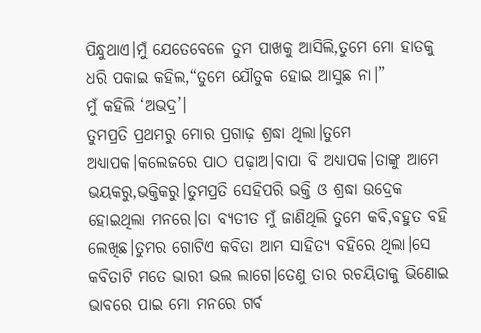ପିନ୍ଧୁଥାଏ।ମୁଁ ଯେତେବେଳେ ତୁମ ପାଖକୁ ଆସିଲି,ତୁମେ ମୋ ହାତକୁ ଧରି ପକାଇ କହିଲ,“ତୁମେ ଯୌତୁକ ହୋଇ ଆସୁଛ ନା।”
ମୁଁ କହିଲି ‘ଅଭଦ୍ର’।
ତୁମପ୍ରତି ପ୍ରଥମରୁ ମୋର ପ୍ରଗାଢ଼ ଶ୍ରଦ୍ଧା ଥିଲା।ତୁମେ ଅଧ୍ୟାପକ।କଲେଜରେ ପାଠ ପଢ଼ାଅ।ବାପା ବି ଅଧ୍ୟାପକ।ତାଙ୍କୁ ଆମେ ଭୟକରୁ,ଭକ୍ତିକରୁ।ତୁମପ୍ରତି ସେହିପରି ଭକ୍ତି ଓ ଶ୍ରଦ୍ଧା ଉଦ୍ରେକ ହୋଇଥିଲା ମନରେ।ତା ବ୍ୟତୀତ ମୁଁ ଜାଣିଥିଲି ତୁମେ କବି,ବହୁତ ବହି ଲେଖିଛ।ତୁମର ଗୋଟିଏ କବିତା ଆମ ସାହିତ୍ୟ ବହିରେ ଥିଲା।ସେ କବିତାଟି ମତେ ଭାରୀ ଭଲ ଲାଗେ।ତେଣୁ ତାର ରଚୟିତାକୁ ଭିଣୋଇ ଭାବରେ ପାଇ ମୋ ମନରେ ଗର୍ବ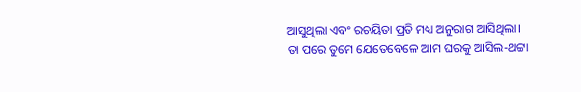ଆସୁଥିଲା ଏବଂ ରଚୟିତା ପ୍ରତି ମଧ୍ୟ ଅନୁରାଗ ଆସିଥିଲା।
ତା ପରେ ତୁମେ ଯେତେବେଳେ ଆମ ଘରକୁ ଆସିଲ-ଥଟ୍ଟା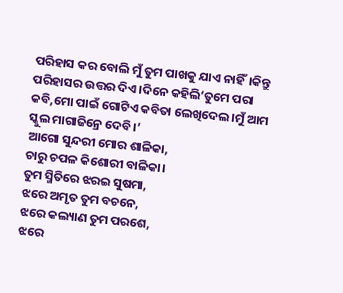ପରିହାସ କର ବୋଲି ମୁଁ ତୁମ ପାଖକୁ ଯାଏ ନାହିଁ।କିନ୍ତୁ ପରିହାସର ଉତ୍ତର ଦିଏ।ଦିନେ କହିଲି‘ତୁମେ ପରା କବି,ମୋ ପାଇଁ ଗୋଟିଏ କବିତା ଲେଖିଦେଲ।ମୁଁ ଆମ ସ୍କୁଲ ମାଗାଜିନ୍ରେ ଦେବି।’
ଆଗୋ ସୁନ୍ଦରୀ ମୋର ଶାଳିକା,
ଚାରୁ ଚପଳ କିଶୋରୀ ବାଳିକା।
ତୁମ ସ୍ମିତିରେ ଝରଇ ସୁଷମା,
ଝରେ ଅମୃତ ତୁମ ବଚନେ,
ଝରେ କଲ୍ୟାଣ ତୁମ ପରଶେ,
ଝରେ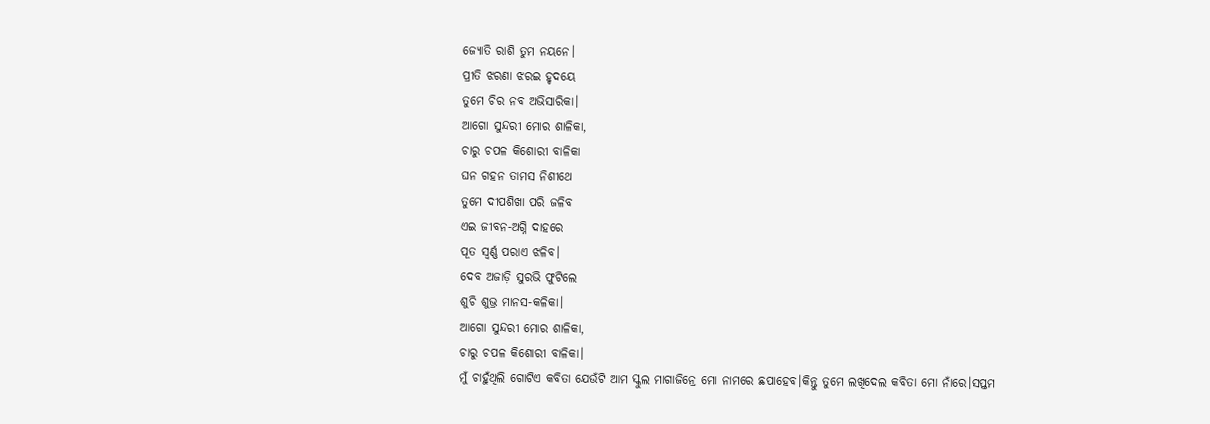ଜ୍ୟୋତି ରାଶି ତୁମ ନୟନେ।
ପ୍ରୀତି ଝରଣା ଝରଇ ହୃଦୟେ
ତୁମେ ଚିର ନବ ଅଭିସାରିକା।
ଆଗୋ ସୁନ୍ଦରୀ ମୋର ଶାଳିକା,
ଚାରୁ ଚପଳ କିଶୋରୀ ବାଳିକା
ଘନ ଗହନ ତାମସ ନିଶୀଥେ
ତୁମେ ଦୀପଶିଖା ପରି ଜଳିବ
ଏଇ ଜୀବନ-ଅଗ୍ନି ଦାହରେ
ପୂତ ସ୍ବର୍ଣ୍ଣ ପରାଏ ଝଳିବ।
ଦେବ ଅଜାଡ଼ି ସୁରଭି ଫୁଟିଲେ
ଶୁଚି ଶୁଭ୍ର ମାନସ-କଳିକା।
ଆଗୋ ସୁନ୍ଦରୀ ମୋର ଶାଳିକା,
ଚାରୁ ଚପଳ କିଶୋରୀ ବାଳିକା।
ମୁଁ ଚାହୁଁଥିଲି ଗୋଟିଏ କବିତା ଯେଉଁଟି ଆମ ସ୍କୁଲ ମାଗାଜିନ୍ରେ ମୋ ନାମରେ ଛପାହେବ।କିନ୍ତୁ ତୁମେ ଲଖିଦେଲ କବିତା ମୋ ନାଁରେ।ସପ୍ତମ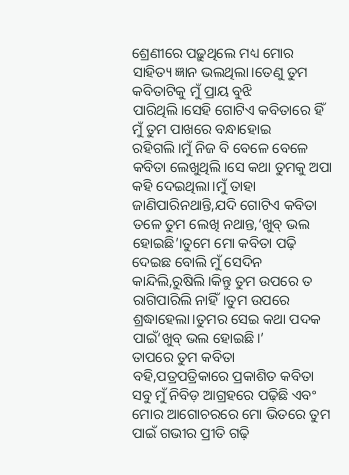ଶ୍ରେଣୀରେ ପଢ଼ୁଥିଲେ ମଧ୍ୟ ମୋର ସାହିତ୍ୟ ଜ୍ଞାନ ଭଲଥିଲା।ତେଣୁ ତୁମ କବିତାଟିକୁ ମୁଁ ପ୍ରାୟ ବୁଝି ପାରିଥିଲି।ସେହି ଗୋଟିଏ କବିତାରେ ହିଁ ମୁଁ ତୁମ ପାଖରେ ବନ୍ଧାହୋଇ ରହିଗଲି।ମୁଁ ନିଜ ବି ବେଳେ ବେଳେ କବିତା ଲେଖୁଥିଲି।ସେ କଥା ତୁମକୁ ଅପା କହି ଦେଇଥିଲା।ମୁଁ ତାହା ଜାଣିପାରିନଥାନ୍ତି,ଯଦି ଗୋଟିଏ କବିତା ତଳେ ତୁମ ଲେଖି ନଥାନ୍ତ,‘ଖୁବ୍ ଭଲ ହୋଇଛି’।ତୁମେ ମୋ କବିତା ପଢ଼ି ଦେଇଛ ବୋଲି ମୁଁ ସେଦିନ କାନ୍ଦିଲି,ରୁଷିଲି।କିନ୍ତୁ ତୁମ ଉପରେ ତ ରାଗିପାରିଲି ନାହିଁ।ତୁମ ଉପରେ ଶ୍ରଦ୍ଧାହେଲା।ତୁମର ସେଇ କଥା ପଦକ ପାଇଁ‘ଖୁବ୍ ଭଲ ହୋଇଛି।’
ତାପରେ ତୁମ କବିତା ବହି,ପତ୍ରପତ୍ରିକାରେ ପ୍ରକାଶିତ କବିତା ସବୁ ମୁଁ ନିବିଡ଼ ଆଗ୍ରହରେ ପଢ଼ିଛି ଏବଂ ମୋର ଆଗୋଚରରେ ମୋ ଭିତରେ ତୁମ ପାଇଁ ଗଭୀର ପ୍ରୀତି ଗଢ଼ି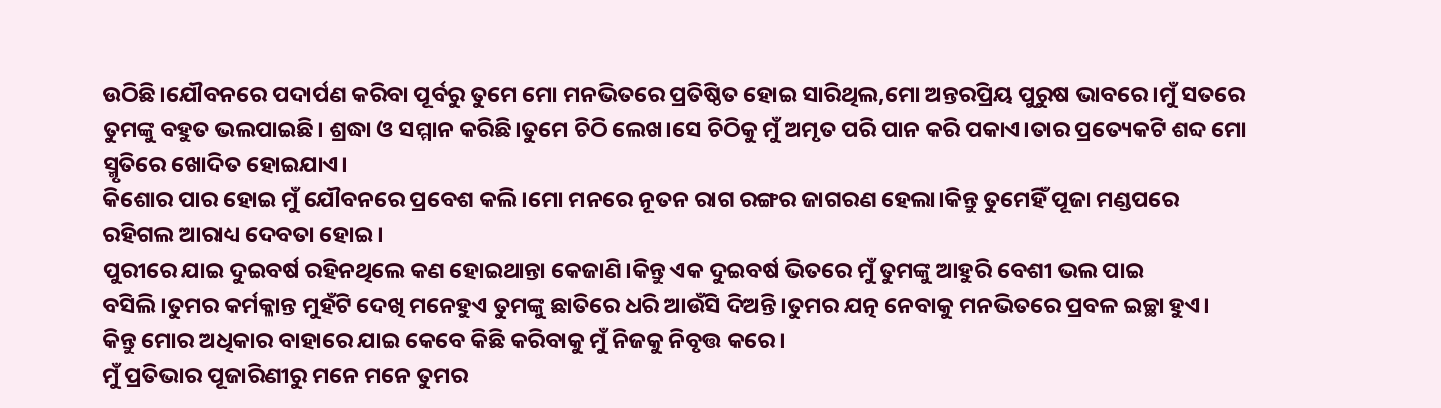ଉଠିଛି।ଯୌବନରେ ପଦାର୍ପଣ କରିବା ପୂର୍ବରୁ ତୁମେ ମୋ ମନଭିତରେ ପ୍ରତିଷ୍ଠିତ ହୋଇ ସାରିଥିଲ,ମୋ ଅନ୍ତରପ୍ରିୟ ପୁରୁଷ ଭାବରେ।ମୁଁ ସତରେ ତୁମଙ୍କୁ ବହୁତ ଭଲପାଇଛି। ଶ୍ରଦ୍ଧା ଓ ସମ୍ମାନ କରିଛି।ତୁମେ ଚିଠି ଲେଖ।ସେ ଚିଠିକୁ ମୁଁ ଅମୃତ ପରି ପାନ କରି ପକାଏ।ତାର ପ୍ରତ୍ୟେକଟି ଶବ୍ଦ ମୋ ସ୍ମୃତିରେ ଖୋଦିତ ହୋଇଯାଏ।
କିଶୋର ପାର ହୋଇ ମୁଁ ଯୌବନରେ ପ୍ରବେଶ କଲି।ମୋ ମନରେ ନୂତନ ରାଗ ରଙ୍ଗର ଜାଗରଣ ହେଲା।କିନ୍ତୁ ତୁମେହିଁ ପୂଜା ମଣ୍ଡପରେ ରହିଗଲ ଆରାଧ୍ୟ ଦେବତା ହୋଇ।
ପୁରୀରେ ଯାଇ ଦୁଇବର୍ଷ ରହିନଥିଲେ କଣ ହୋଇଥାନ୍ତା କେଜାଣି।କିନ୍ତୁ ଏକ ଦୁଇବର୍ଷ ଭିତରେ ମୁଁ ତୁମଙ୍କୁ ଆହୁରି ବେଶୀ ଭଲ ପାଇ ବସିଲି।ତୁମର କର୍ମକ୍ଳାନ୍ତ ମୁହଁଟି ଦେଖି ମନେହୁଏ ତୁମଙ୍କୁ ଛାତିରେ ଧରି ଆଉଁସି ଦିଅନ୍ତି।ତୁମର ଯତ୍ନ ନେବାକୁ ମନଭିତରେ ପ୍ରବଳ ଇଚ୍ଛା ହୁଏ। କିନ୍ତୁ ମୋର ଅଧିକାର ବାହାରେ ଯାଇ କେବେ କିଛି କରିବାକୁ ମୁଁ ନିଜକୁ ନିବୃତ୍ତ କରେ।
ମୁଁ ପ୍ରତିଭାର ପୂଜାରିଣୀରୁ ମନେ ମନେ ତୁମର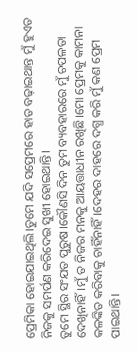ପ୍ରେମିକା ହୋଇଯାଇଥିଲି।ତୁମେ ଯଦି ସପ୍ରେମରେ ହାତ ବଢ଼ାଇଥାନ୍ତ ମୁଁ ହୁଏତ ନିଜକୁ ସମର୍ପଣ କରିଦେଇ ସୁଖୀ ହୋଇଥାନ୍ତି।
ତୁମେ ସ୍ଥିର ସଂଯତ ପୁରୁଷ।କୌଣସି ଦିନ ତୁମ ବ୍ୟବହାରରେ ମୁଁ ଚପଳତା ଦେଖିନାହିଁ।ମୁଁ ତ ନିଜର ମନକୁ ଆୟତ୍ତାଧୀନ ରଖିଛି।ମୋ ପ୍ରେମକୁ କାମନା କଳଙ୍କିତ କରିବାକୁ ଚାହିଁନାହିଁ।ଦେହର ଦାହରେ ଦଗ୍ଧ କରି ମୁଁ କଣ ପ୍ରେମ ପାଇଥାନ୍ତି।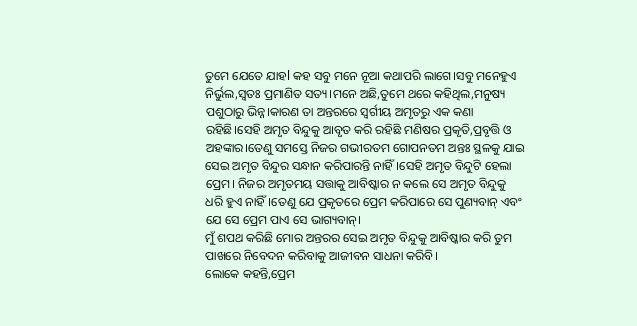ତୁମେ ଯେତେ ଯାହl କହ ସବୁ ମନେ ନୂଆ କଥାପରି ଲାଗେ।ସବୁ ମନେହୁଏ ନିର୍ଭୁଲ,ସ୍ବତଃ ପ୍ରମାଣିତ ସତ୍ୟ।ମନେ ଅଛି,ତୁମେ ଥରେ କହିଥିଲ,ମନୁଷ୍ୟ ପଶୁଠାରୁ ଭିନ୍ନ।କାରଣ ତା ଅନ୍ତରରେ ସ୍ବର୍ଗୀୟ ଅମୃତରୁ ଏକ କଣା ରହିଛି।ସେହି ଅମୃତ ବିନ୍ଦୁକୁ ଆବୃତ କରି ରହିଛି ମଣିଷର ପ୍ରକୃତି,ପ୍ରବୃତ୍ତି ଓ ଅହଙ୍କାର।ତେଣୁ ସମସ୍ତେ ନିଜର ଗଭୀରତମ ଗୋପନତମ ଅନ୍ତଃ ସ୍ଥଳକୁ ଯାଇ ସେଇ ଅମୃତ ବିନ୍ଦୁର ସନ୍ଧାନ କରିପାରନ୍ତି ନାହିଁ।ସେହି ଅମୃତ ବିନ୍ଦୁଟି ହେଲା ପ୍ରେମ। ନିଜର ଅମୃତମୟ ସତ୍ତାକୁ ଆବିଷ୍କାର ନ କଲେ ସେ ଅମୃତ ବିନ୍ଦୁକୁ ଧରି ହୁଏ ନାହିଁ।ତେଣୁ ଯେ ପ୍ରକୃତରେ ପ୍ରେମ କରିପାରେ ସେ ପୁଣ୍ୟବାନ୍ ଏବଂ ଯେ ସେ ପ୍ରେମ ପାଏ ସେ ଭାଗ୍ୟବାନ୍।
ମୁଁ ଶପଥ କରିଛି ମୋର ଅନ୍ତରର ସେଇ ଅମୃତ ବିନ୍ଦୁକୁ ଆବିଷ୍କାର କରି ତୁମ ପାଖରେ ନିବେଦନ କରିବାକୁ ଆଜୀବନ ସାଧନା କରିବି।
ଲୋକେ କହନ୍ତି,ପ୍ରେମ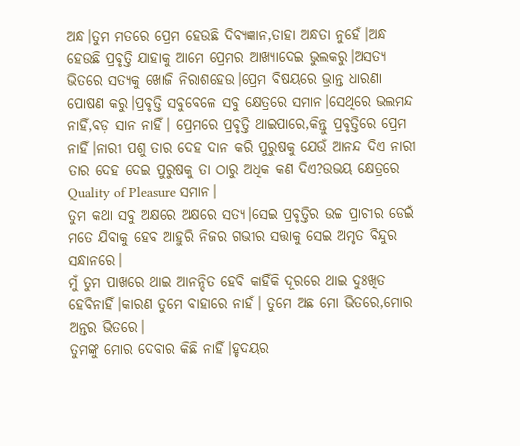ଅନ୍ଧ।ତୁମ ମତରେ ପ୍ରେମ ହେଉଛି ଦିବ୍ୟଜ୍ଞାନ,ତାହା ଅନ୍ଧତା ନୁହେଁ।ଅନ୍ଧ ହେଉଛି ପ୍ରବୃତ୍ତି ଯାହାକୁ ଆମେ ପ୍ରେମର ଆଖ୍ୟାଦେଇ ଭୁଲକରୁ।ଅସତ୍ୟ ଭିତରେ ସତ୍ୟକୁ ଖୋଜି ନିରାଶହେଉ।ପ୍ରେମ ବିଷୟରେ ଭ୍ରାନ୍ତ ଧାରଣା ପୋଷଣ କରୁ।ପ୍ରବୃତ୍ତି ସବୁବେଳେ ସବୁ କ୍ଷେତ୍ରରେ ସମାନ।ସେଥିରେ ଭଲମନ୍ଦ ନାହିଁ,ବଡ଼ ସାନ ନାହିଁ। ପ୍ରେମରେ ପ୍ରବୃତ୍ତି ଥାଇପାରେ,କିନ୍ତୁ ପ୍ରବୃତ୍ତିରେ ପ୍ରେମ ନାହିଁ।ନାରୀ ପଶୁ ତାର ଦେହ ଦାନ କରି ପୁରୁଷକୁ ଯେଉଁ ଆନନ୍ଦ ଦିଏ ନାରୀ ତାର ଦେହ ଦେଇ ପୁରୁଷକୁ ତା ଠାରୁ ଅଧିକ କଣ ଦିଏ?ଉଭୟ କ୍ଷେତ୍ରରେ Quality of Pleasure ସମାନ।
ତୁମ କଥା ସବୁ ଅକ୍ଷରେ ଅକ୍ଷରେ ସତ୍ୟ।ସେଇ ପ୍ରବୃତ୍ତିର ଉଚ୍ଚ ପ୍ରାଚୀର ଡେଇଁ ମତେ ଯିବାକୁ ହେବ ଆହୁରି ନିଜର ଗଭୀର ସତ୍ତାକୁ ସେଇ ଅମୃତ ବିନ୍ଦୁର ସନ୍ଧାନରେ।
ମୁଁ ତୁମ ପାଖରେ ଥାଇ ଆନନ୍ଦିତ ହେବି କାହିଁକି ଦୂରରେ ଥାଇ ଦୁଃଖିତ ହେବିନାହିଁ।କାରଣ ତୁମେ ବାହାରେ ନାହଁ। ତୁମେ ଅଛ ମୋ ଭିତରେ,ମୋର ଅନ୍ତର ଭିତରେ।
ତୁମଙ୍କୁ ମୋର ଦେବାର କିଛି ନାହିଁ।ହୃଦୟର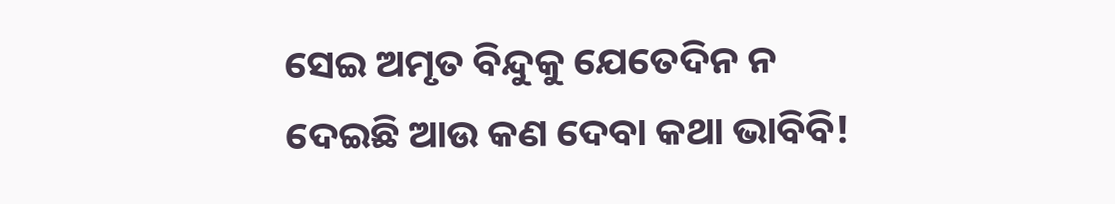ସେଇ ଅମୃତ ବିନ୍ଦୁକୁ ଯେତେଦିନ ନ ଦେଇଛି ଆଉ କଣ ଦେବା କଥା ଭାବିବି!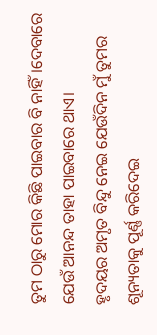ତୁମ ଠାରୁ ମୋର କିଛି ପାଇବାର ବି ନାହିଁ।ଦେବାରେ ଯେଉଁ ଆନନ୍ଦ ତାହା ପାଇବାରେ ଥାଏ।
ହୃଦୟର ଅମୃତ ବିନ୍ଦୁ ନେଇ ଯେଉଁଦିନ ମୁଁ ତୁମର ଶୂନ୍ୟତାକୁ ପୂର୍ଣ୍ଣ କରିଦେଇ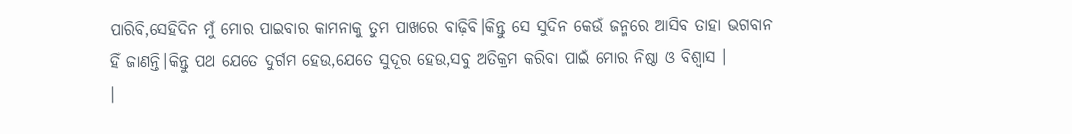ପାରିବି,ସେହିଦିନ ମୁଁ ମୋର ପାଇବାର କାମନାକୁ ତୁମ ପାଖରେ ବାଢ଼ିବି।କିନ୍ତୁ ସେ ସୁଦିନ କେଉଁ ଜନ୍ମରେ ଆସିବ ତାହା ଭଗବାନ ହିଁ ଜାଣନ୍ତି।କିନ୍ତୁ ପଥ ଯେତେ ଦୁର୍ଗମ ହେଉ,ଯେତେ ସୁଦୂର ହେଉ,ସବୁ ଅତିକ୍ରମ କରିବା ପାଇଁ ମୋର ନିଷ୍ଠା ଓ ବିଶ୍ବାସ ।
।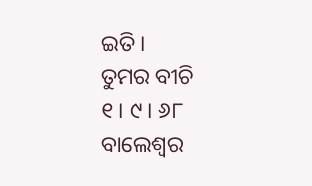ଇତି।
ତୁମର ବୀଚି
୧। ୯। ୬୮
ବାଲେଶ୍ବର